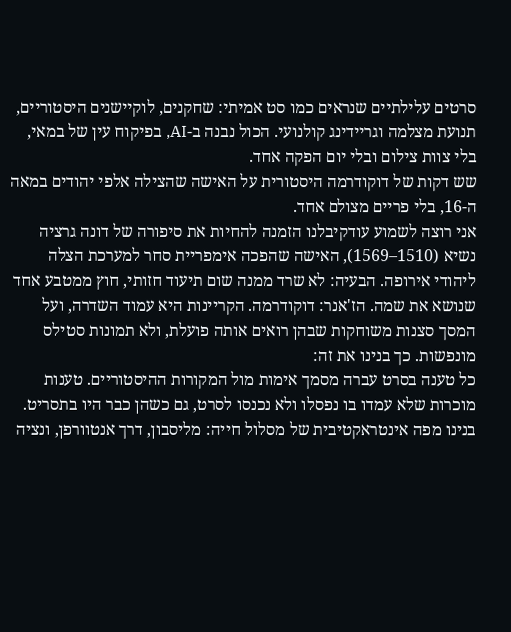סרטים עלילתיים שנראים כמו סט אמיתי: שחקנים, לוקיישנים היסטוריים, תנועת מצלמה וגריידינג קולנועי. הכול נבנה ב-AI, בפיקוח עין של במאי, בלי צוות צילום ובלי יום הפקה אחד.
שש דקות של דוקודרמה היסטורית על האישה שהצילה אלפי יהודים במאה ה-16, בלי פריים מצולם אחד.
אני רוצה לשמוע עודקיבלנו הזמנה להחיות את סיפורה של דונה גרציה נשיא (1510–1569), האישה שהפכה אימפריית סחר למערכת הצלה ליהודי אירופה. הבעיה: לא שרד ממנה שום תיעוד חזותי, חוץ ממטבע אחד שנושא את שמה. הז'אנר: דוקודרמה. הקריינות היא עמוד השדרה, ועל המסך סצנות משוחקות שבהן רואים אותה פועלת, ולא תמונות סטילס מונפשות. כך בנינו את זה:
כל טענה בסרט עברה מסמך אימות מול המקורות ההיסטוריים. טענות מוכרות שלא עמדו בו נפסלו ולא נכנסו לסרט, גם כשהן כבר היו בתסריט.
בנינו מפה אינטראקטיבית של מסלול חייה: מליסבון, דרך אנטוורפן, ונציה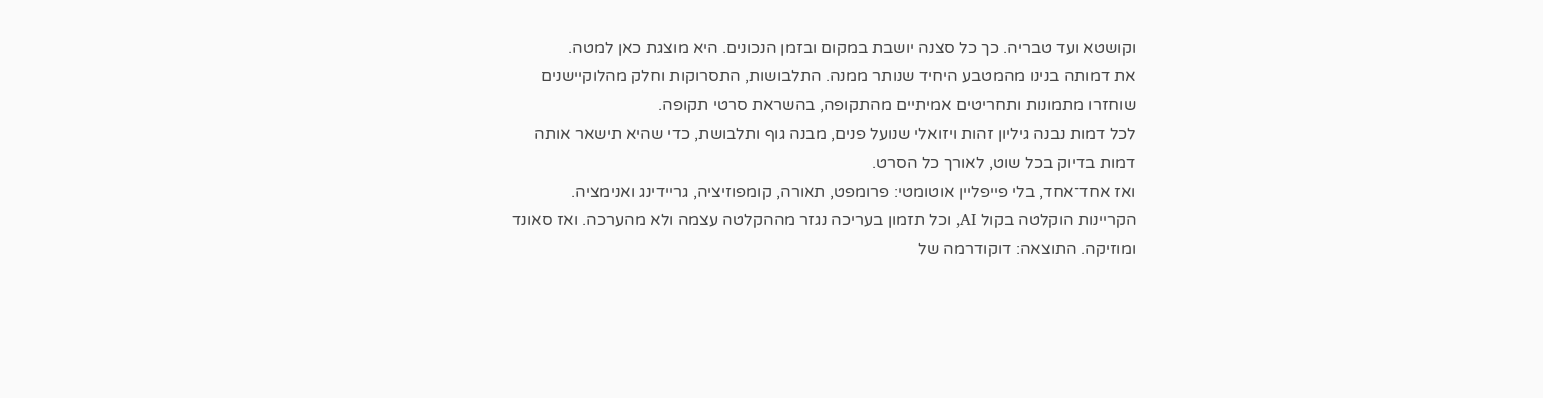וקושטא ועד טבריה. כך כל סצנה יושבת במקום ובזמן הנכונים. היא מוצגת כאן למטה.
את דמותה בנינו מהמטבע היחיד שנותר ממנה. התלבושות, התסרוקות וחלק מהלוקיישנים שוחזרו מתמונות ותחריטים אמיתיים מהתקופה, בהשראת סרטי תקופה.
לכל דמות נבנה גיליון זהות ויזואלי שנועל פנים, מבנה גוף ותלבושת, כדי שהיא תישאר אותה דמות בדיוק בכל שוט, לאורך כל הסרט.
ואז אחד־אחד, בלי פייפליין אוטומטי: פרומפט, תאורה, קומפוזיציה, גריידינג ואנימציה. הקריינות הוקלטה בקול AI, וכל תזמון בעריכה נגזר מההקלטה עצמה ולא מהערכה. ואז סאונד ומוזיקה. התוצאה: דוקודרמה של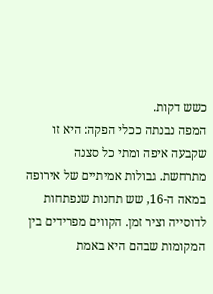כשש דקות.
המפה נבנתה ככלי הפקה: היא זו שקבעה איפה ומתי כל סצנה מתרחשת. גבולות אמיתיים של אירופה במאה ה-16, שש תחנות שנפתחות לדוסייה וציר זמן. הקווים מפרידים בין המקומות שבהם היא באמת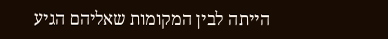הייתה לבין המקומות שאליהם הגיע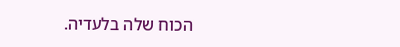הכוח שלה בלעדיה.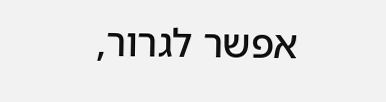אפשר לגרור,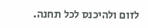לזום ולהיכנס לכל תחנה.